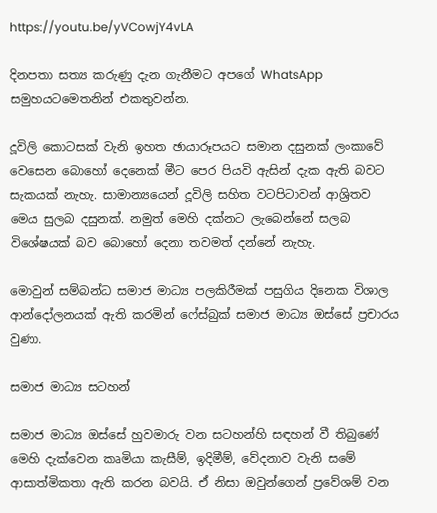https://youtu.be/yVCowjY4vLA

දිනපතා සත්‍ය කරුණු දැන ගැනීමට අපගේ WhatsApp සමුහයටමෙතනින් එකතුවන්න.

දූවිලි කොටසක් වැනි ඉහත ඡායාරූපයට සමාන දසුනක් ලංකාවේ වෙසෙන බොහෝ දෙනෙක් මීට පෙර පියවි ඇසින් දැක ඇති බවට සැකයක් නැහැ. සාමාන්‍යයෙන් දූවිලි සහිත වටපිටාවන් ආශ්‍රිතව මෙය සුලබ දසුනක්. නමුත් මෙහි දක්නට ලැබෙන්නේ සලබ විශේෂයක් බව බොහෝ දෙනා තවමත් දන්නේ නැහැ.

මොවුන් සම්බන්ධ සමාජ මාධ්‍ය පලකිරීමක් පසුගිය දිනෙක විශාල ආන්දෝලනයක් ඇති කරමින් ෆේස්බුක් සමාජ මාධ්‍ය ඔස්සේ ප්‍රචාරය වුණා.

සමාජ මාධ්‍ය සටහන්

සමාජ මාධ්‍ය ඔස්සේ හුවමාරු වන සටහන්හි සඳහන් වී තිබුණේ මෙහි දැක්වෙන කෘමියා කැසීම්, ඉදිමීම්, වේදනාව වැනි සමේ ආසාත්මිකතා ඇති කරන බවයි. ඒ නිසා ඔවුන්ගෙන් ප්‍රවේශම් වන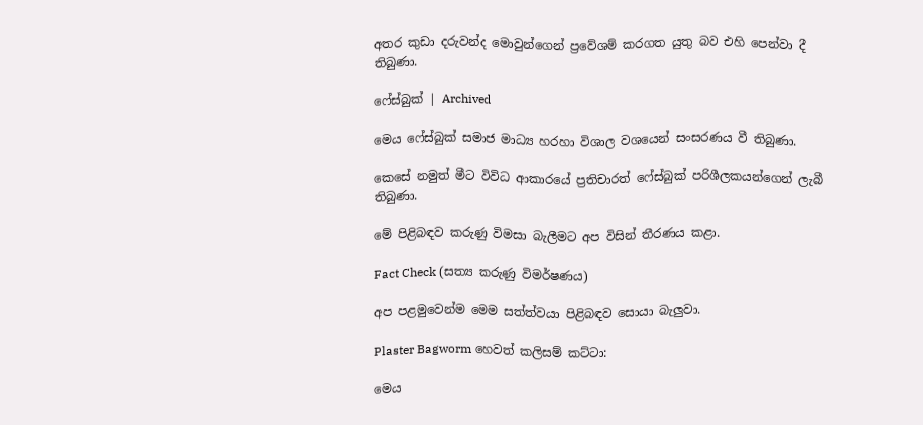අතර කුඩා දරුවන්ද මොවුන්ගෙන් ප්‍රවේශම් කරගත යුතු බව එහි පෙන්වා දී තිබුණා.

ෆේස්බුක් | Archived

මෙය ෆේස්බුක් සමාජ මාධ්‍ය හරහා විශාල වශයෙන් සංසරණය වී තිබුණා.

කෙසේ නමුත් මීට විවිධ ආකාරයේ ප්‍රතිචාරත් ෆේස්බුක් පරිශීලකයන්ගෙන් ලැබී තිබුණා.

මේ පිළිබඳව කරුණු විමසා බැලීමට අප විසින් තීරණය කළා.

Fact Check (සත්‍ය කරුණු විමර්ෂණය)

අප පළමුවෙන්ම මෙම සත්ත්වයා පිළිබඳව සොයා බැලුවා.

Plaster Bagworm හෙවත් කලිසම් කට්ටා:

මෙය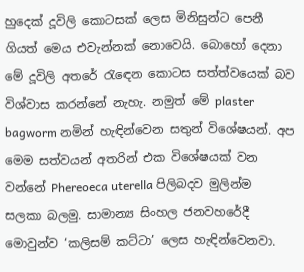හුදෙක් දූවිලි කොටසක් ලෙස මිනිසුන්ට පෙනී ගියත් මෙය එවැන්නක් නොවෙයි. බොහෝ දෙනා මේ දූවිලි අතරේ රැඳෙන කොටස සත්ත්වයෙක් බව විශ්වාස කරන්නේ නැහැ. නමුත් මේ plaster bagworm නමින් හැඳින්වෙන සතුන් විශේෂයන්. අප මෙම සත්වයන් අතරින් එක විශේෂයක් වන වන්නේ Phereoeca uterella පිලිබදව මුලින්ම සලකා බලමු. සාමාන්‍ය සිංහල ජනවහරේදී මොවුන්ව ‘කලිසම් කට්ටා’ ලෙස හැඳින්වෙනවා.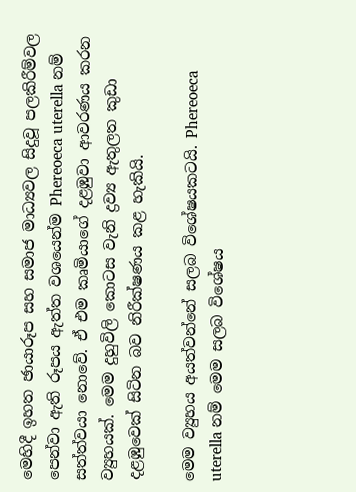මෙහිදී ඉහත ඡායාරූප සහ සමාජ මාධ්‍යවල සිදුවූ පලකිරීම්වල පෙන්වා ඇති රූපය ඇත්ත වශයෙන්ම Phereoeca uterella නම් සත්ත්වයා නොවේ. ඒ එම කෘමියාගේ දළඹුවා ආවරණය කරන ව්‍යුහයක්. මෙම දුහුවිලි කොටස වැනි ද්‍රව්‍ය ඇතුලත කුඩා දළඹුවෙක් සිටින බව නිරීක්ෂණය කළ හැකියි.

මෙම ව්‍යුහය අයත්වන්නේ සලබ විශේෂයකටයි. Phereoeca uterella නම් මෙම සලබ විශේෂය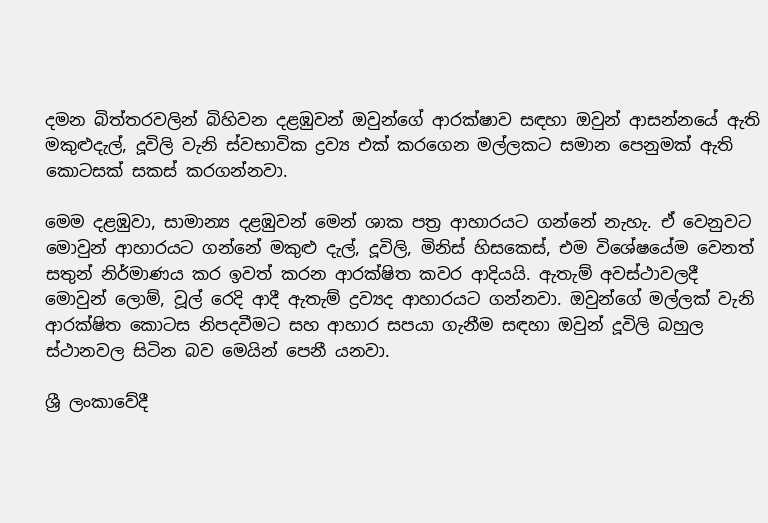දමන බිත්තරවලින් බිහිවන දළඹුවන් ඔවුන්ගේ ආරක්ෂාව සඳහා ඔවුන් ආසන්නයේ ඇති මකුළුදැල්, දූවිලි වැනි ස්වභාවික ද්‍රව්‍ය එක් කරගෙන මල්ලකට සමාන පෙනුමක් ඇති කොටසක් සකස් කරගන්නවා.

මෙම දළඹුවා, සාමාන්‍ය දළඹුවන් මෙන් ශාක පත්‍ර ආහාරයට ගන්නේ නැහැ. ඒ වෙනුවට මොවුන් ආහාරයට ගන්නේ මකුළු දැල්, දූවිලි, මිනිස් හිසකෙස්, එම විශේෂයේම වෙනත් සතුන් නිර්මාණය කර ඉවත් කරන ආරක්ෂිත කවර ආදියයි. ඇතැම් අවස්ථාවලදී මොවුන් ලොම්, වූල් රෙදි ආදී ඇතැම් ද්‍රව්‍යද ආහාරයට ගන්නවා. ඔවුන්ගේ මල්ලක් වැනි ආරක්ෂිත කොටස නිපදවීමට සහ ආහාර සපයා ගැනීම සඳහා ඔවුන් දූවිලි බහුල ස්ථානවල සිටින බව මෙයින් පෙනී යනවා.

ශ්‍රී ලංකාවේදී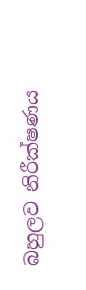බහුලව නිරීක්ෂණය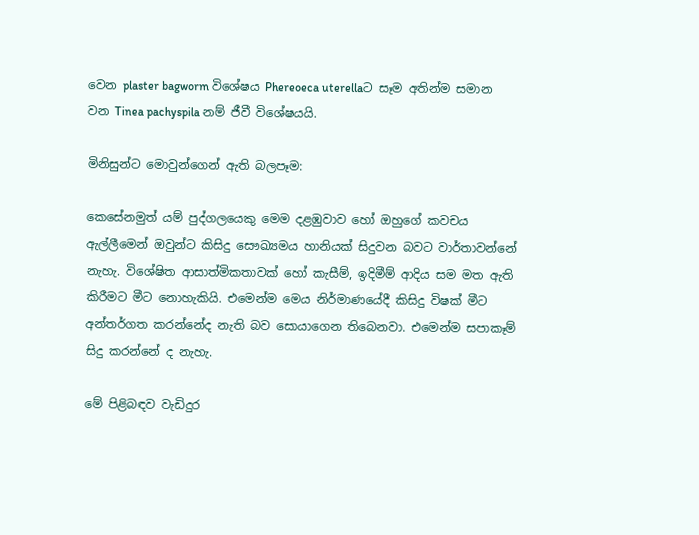වෙන plaster bagworm විශේෂය Phereoeca uterellaට සෑම අතින්ම සමාන වන Tinea pachyspila නම් ජීවී විශේෂයයි.

මිනිසුන්ට මොවුන්ගෙන් ඇති බලපෑම:

කෙසේනමුත් යම් පුද්ගලයෙකු මෙම දළඹුවාව හෝ ඔහුගේ කවචය ඇල්ලීමෙන් ඔවුන්ට කිසිදු සෞඛ්‍යමය හානියක් සිදුවන බවට වාර්තාවන්නේ නැහැ. විශේෂිත ආසාත්මිකතාවක් හෝ කැසීම්, ඉදිමීම් ආදිය සම මත ඇති කිරීමට මීට නොහැකියි. එමෙන්ම මෙය නිර්මාණයේදී කිසිදු විෂක් මීට අන්තර්ගත කරන්නේද නැති බව සොයාගෙන තිබෙනවා. එමෙන්ම සපාකෑම් සිදු කරන්නේ ද නැහැ.

මේ පිළිබඳව වැඩිදුර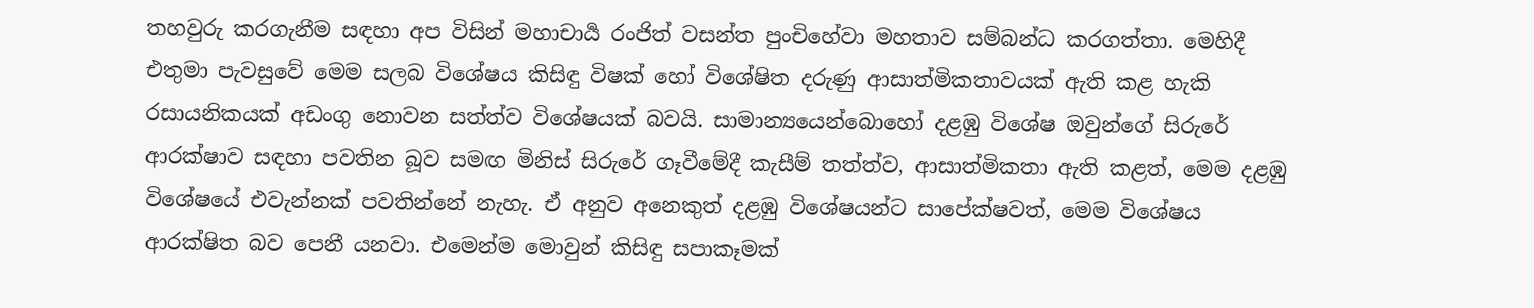තහවුරු කරගැනීම සඳහා අප විසින් මහාචාර්‍ය රංජිත් වසන්ත පුංචිහේවා මහතාව සම්බන්ධ කරගත්තා. මෙහිදී එතුමා පැවසුවේ මෙම සලබ විශේෂය කිසිඳු විෂක් හෝ විශේෂිත දරුණු ආසාත්මිකතාවයක් ඇති කළ හැකි රසායනිකයක් අඩංගු නොවන සත්ත්ව විශේෂයක් බවයි. සාමාන්‍යයෙන්බොහෝ දළඹු විශේෂ ඔවුන්ගේ සිරුරේ ආරක්ෂාව සඳහා පවතින බූව සමඟ මිනිස් සිරුරේ ගෑවීමේදී කැසීම් තත්ත්ව, ආසාත්මිකතා ඇති කළත්, මෙම දළඹු විශේෂයේ එවැන්නක් පවතින්නේ නැහැ. ඒ අනුව අනෙකුත් දළඹු විශේෂයන්ට සාපේක්ෂවත්, මෙම විශේෂය ආරක්ෂිත බව පෙනී යනවා. එමෙන්ම මොවුන් කිසිඳු සපාකෑමක්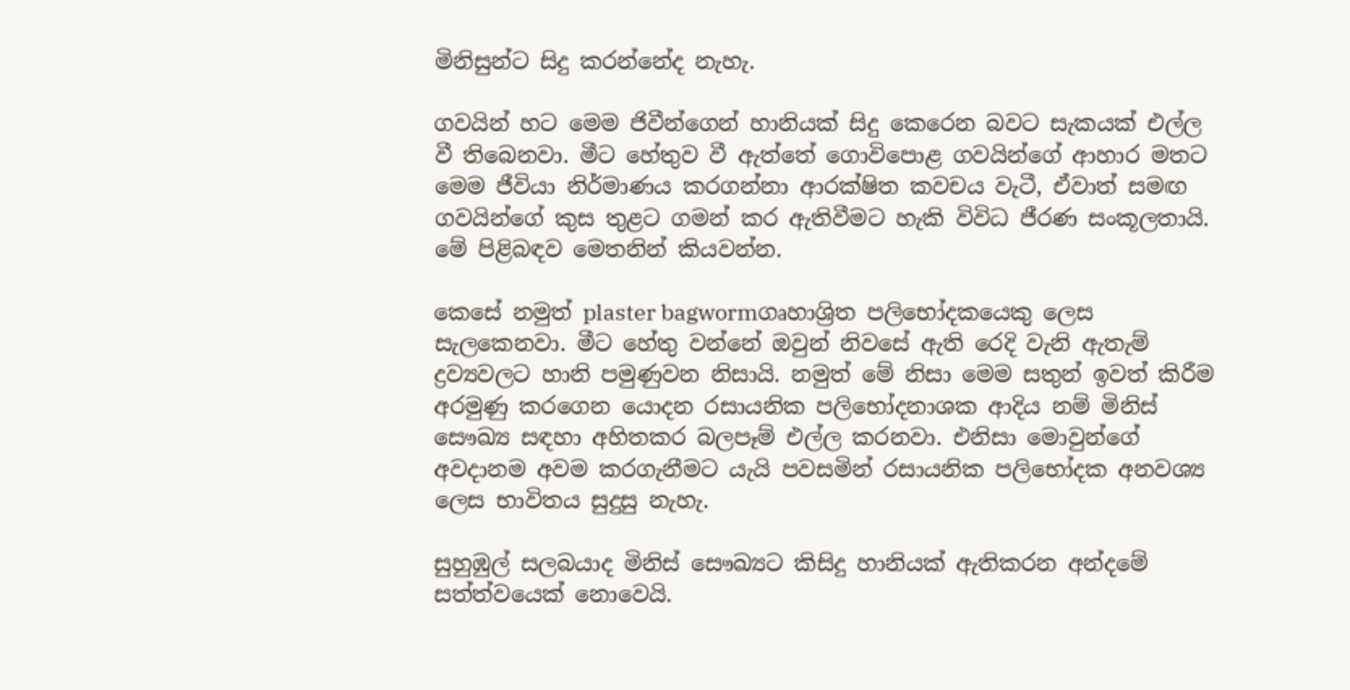මිනිසුන්ට සිදු කරන්නේද නැහැ.

ගවයින් හට මෙම ජිවීන්ගෙන් හානියක් සිදු කෙරෙන බවට සැකයක් එල්ල වී තිබෙනවා. මීට හේතුව වී ඇත්තේ ගොවිපොළ ගවයින්ගේ ආහාර මතට මෙම ජීවියා නිර්මාණය කරගන්නා ආරක්ෂිත කවචය වැටී, ඒවාත් සමඟ ගවයින්ගේ කුස තුළට ගමන් කර ඇතිවීමට හැකි විවිධ ජීරණ සංකූලතායි. මේ පිළිබඳව මෙතනින් කියවන්න.

කෙසේ නමුත් plaster bagwormගෘහාශ්‍රිත පලිභෝදකයෙකු ලෙස සැලකෙනවා. මීට හේතු වන්නේ ඔවුන් නිවසේ ඇති රෙදි වැනි ඇතැම් ද්‍රව්‍යවලට හානි පමුණුවන නිසායි. නමුත් මේ නිසා මෙම සතුන් ඉවත් කිරීම අරමුණු කරගෙන යොදන රසායනික පලිභෝදනාශක ආදිය නම් මිනිස් සෞඛ්‍ය සඳහා අහිතකර බලපෑම් එල්ල කරනවා. එනිසා මොවුන්ගේ අවදානම අවම කරගැනීමට යැයි පවසමින් රසායනික පලිභෝදක අනවශ්‍ය ලෙස භාවිතය සුදුසු නැහැ.

සුහුඹුල් සලබයාද මිනිස් සෞඛ්‍යට කිසිදු හානියක් ඇතිකරන අන්දමේ සත්ත්වයෙක් නොවෙයි.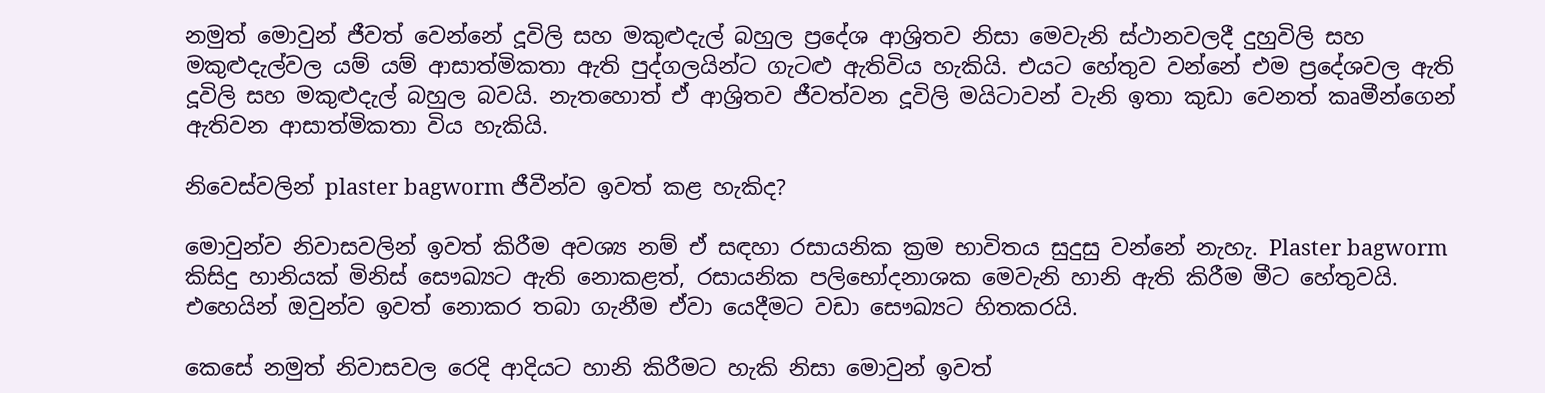නමුත් මොවුන් ජීවත් වෙන්නේ දූවිලි සහ මකුළුදැල් බහුල ප්‍රදේශ ආශ්‍රිතව නිසා මෙවැනි ස්ථානවලදී දුහුවිලි සහ මකුළුදැල්වල යම් යම් ආසාත්මිකතා ඇති පුද්ගලයින්ට ගැටළු ඇතිවිය හැකියි. එයට හේතුව වන්නේ එම ප්‍රදේශවල ඇති දූවිලි සහ මකුළුදැල් බහුල බවයි. නැතහොත් ඒ ආශ්‍රිතව ජීවත්වන දූවිලි මයිටාවන් වැනි ඉතා කුඩා වෙනත් කෘමීන්ගෙන් ඇතිවන ආසාත්මිකතා විය හැකියි.

නිවෙස්වලින් plaster bagworm ජීවීන්ව ඉවත් කළ හැකිද?

මොවුන්ව නිවාසවලින් ඉවත් කිරීම අවශ්‍ය නම් ඒ සඳහා රසායනික ක්‍රම භාවිතය සුදුසු වන්නේ නැහැ. Plaster bagworm කිසිදු හානියක් මිනිස් සෞඛ්‍යට ඇති නොකළත්, රසායනික පලිභෝදනාශක මෙවැනි හානි ඇති කිරීම මීට හේතුවයි. එහෙයින් ඔවුන්ව ඉවත් නොකර තබා ගැනීම ඒවා යෙදීමට වඩා සෞඛ්‍යට හිතකරයි.

කෙසේ නමුත් නිවාසවල රෙදි ආදියට හානි කිරීමට හැකි නිසා මොවුන් ඉවත්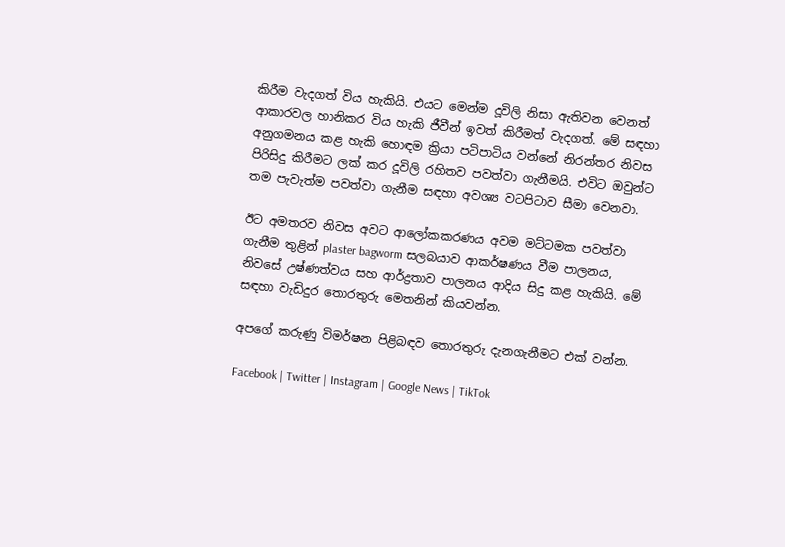කිරීම වැදගත් විය හැකියි. එයට මෙන්ම දූවිලි නිසා ඇතිවන වෙනත් ආකාරවල හානිකර විය හැකි ජීවීන් ඉවත් කිරීමත් වැදගත්. මේ සඳහා අනුගමනය කළ හැකි හොඳම ක්‍රියා පටිපාටිය වන්නේ නිරන්තර නිවස පිරිසිදු කිරීමට ලක් කර දූවිලි රහිතව පවත්වා ගැනීමයි. එවිට ඔවුන්ට තම පැවැත්ම පවත්වා ගැනීම සඳහා අවශ්‍ය වටපිටාව සීමා වෙනවා.

ඊට අමතරව නිවස අවට ආලෝකකරණය අවම මට්ටමක පවත්වා ගැනීම තුළින් plaster bagworm සලබයාව ආකර්ෂණය වීම පාලනය, නිවසේ උෂ්ණත්වය සහ ආර්ද්‍රතාව පාලනය ආදිය සිදු කළ හැකියි. මේ සඳහා වැඩිදුර තොරතුරු මෙතනින් කියවන්න.

අපගේ කරුණු විමර්ෂන පිළිබඳව තොරතුරු දැනගැනීමට එක් වන්න.

Facebook | Twitter | Instagram | Google News | TikTok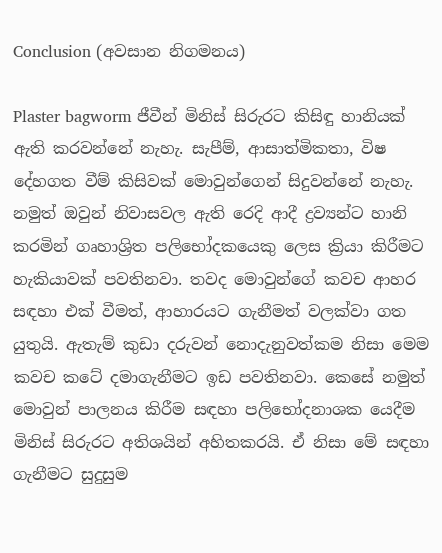Conclusion (අවසාන නිගමනය)

Plaster bagworm ජීවීන් මිනිස් සිරුරට කිසිඳු හානියක් ඇති කරවන්නේ නැහැ. සැපීම්, ආසාත්මිකතා, විෂ දේහගත වීම් කිසිවක් මොවුන්ගෙන් සිදුවන්නේ නැහැ. නමුත් ඔවුන් නිවාසවල ඇති රෙදි ආදී ද්‍රව්‍යන්ට හානි කරමින් ගෘහාශ්‍රිත පලිභෝදකයෙකු ලෙස ක්‍රියා කිරීමට හැකියාවක් පවතිනවා. තවද මොවුන්ගේ කවච ආහර සඳහා එක් වීමත්, ආහාරයට ගැනීමත් වලක්වා ගත යුතුයි. ඇතැම් කුඩා දරුවන් නොදැනුවත්කම නිසා මෙම කවච කටේ දමාගැනීමට ඉඩ පවතිනවා. කෙසේ නමුත් මොවුන් පාලනය කිරීම සඳහා පලිභෝදනාශක යෙදීම මිනිස් සිරුරට අතිශයින් අහිතකරයි. ඒ නිසා මේ සඳහා ගැනීමට සුදුසුම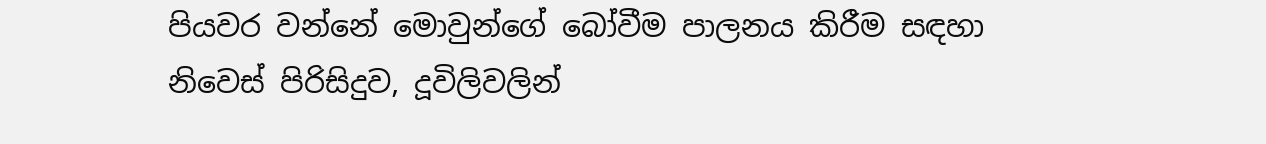පියවර වන්නේ මොවුන්ගේ බෝවීම පාලනය කිරීම සඳහා නිවෙස් පිරිසිදුව, දූවිලිවලින්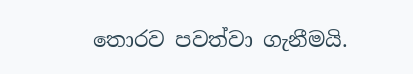තොරව පවත්වා ගැනීමයි.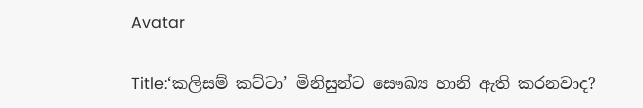Avatar

Title:‘කලිසම් කට්ටා’ මිනිසුන්ට සෞඛ්‍ය හානි ඇති කරනවාද?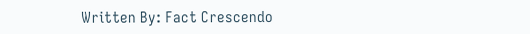Written By: Fact Crescendo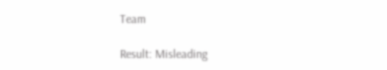Team

Result: Misleading